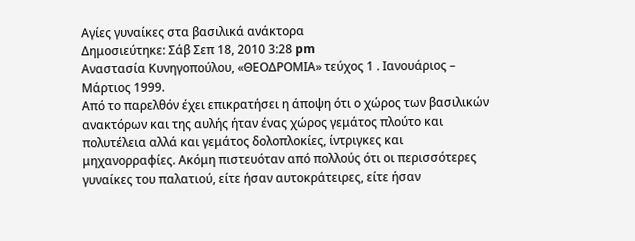Αγίες γυναίκες στα βασιλικά ανάκτορα
Δημοσιεύτηκε: Σάβ Σεπ 18, 2010 3:28 pm
Αναστασία Κυνηγοπούλου, «ΘΕΟΔΡΟΜΙΑ» τεύχος 1 . Ιανουάριος – Μάρτιος 1999.
Από το παρελθόν έχει επικρατήσει η άποψη ότι ο χώρος των βασιλικών ανακτόρων και της αυλής ήταν ένας χώρος γεμάτος πλούτο και πολυτέλεια αλλά και γεμάτος δολοπλοκίες, ίντριγκες και μηχανορραφίες. Ακόμη πιστευόταν από πολλούς ότι οι περισσότερες γυναίκες του παλατιού, είτε ήσαν αυτοκράτειρες, είτε ήσαν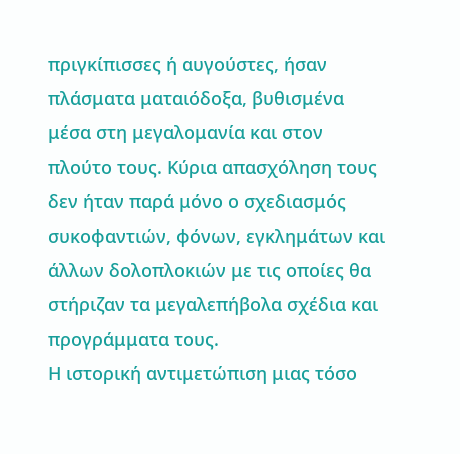πριγκίπισσες ή αυγούστες, ήσαν πλάσματα ματαιόδοξα, βυθισμένα μέσα στη μεγαλομανία και στον πλούτο τους. Κύρια απασχόληση τους δεν ήταν παρά μόνο ο σχεδιασμός συκοφαντιών, φόνων, εγκλημάτων και άλλων δολοπλοκιών με τις οποίες θα στήριζαν τα μεγαλεπήβολα σχέδια και προγράμματα τους.
Η ιστορική αντιμετώπιση μιας τόσο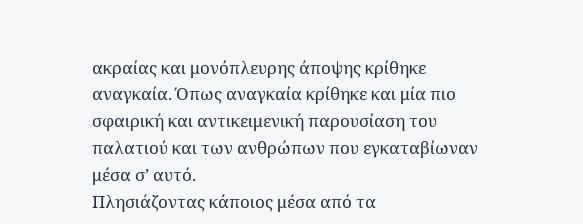ακραίας και μονόπλευρης άποψης κρίθηκε αναγκαία. Όπως αναγκαία κρίθηκε και μία πιο σφαιρική και αντικειμενική παρουσίαση του παλατιού και των ανθρώπων που εγκαταβίωναν μέσα σ’ αυτό.
Πλησιάζοντας κάποιος μέσα από τα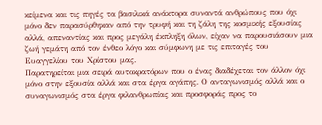κείμενα και τις πηγές τα βασιλικά ανάκτορα συναντά ανθρώπους που όχι μόνο δεν παρασύρθηκαν από την τρυφή και τη ζάλη της κοσμικής εξουσίας αλλά, απεναντίας και προς μεγάλη έκπληξη όλων, είχαν να παρουσιάσουν μια ζωή γεμάτη από τον ένθεο λόγο και σύμφωνη με τις επιταγές του Ευαγγελίου του Χρίστου μας.
Παρατηρείται μια σειρά αυτοκρατόρων που ο ένας διαδέχεται τον άλλον όχι μόνο στην εξουσία αλλά και στα έργα αγάπης. Ο ανταγωνισμός αλλά και ο συναγωνισμός στα έργα φιλανθρωπίας και προσφοράς προς το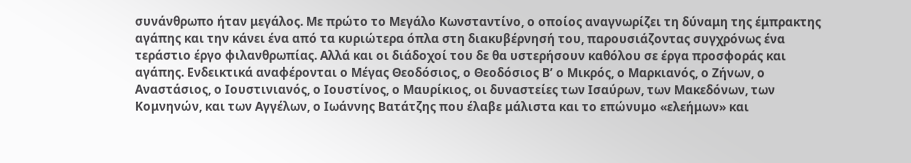συνάνθρωπο ήταν μεγάλος. Με πρώτο το Μεγάλο Κωνσταντίνο, ο οποίος αναγνωρίζει τη δύναμη της έμπρακτης αγάπης και την κάνει ένα από τα κυριώτερα όπλα στη διακυβέρνησή του, παρουσιάζοντας συγχρόνως ένα τεράστιο έργο φιλανθρωπίας. Αλλά και οι διάδοχοί του δε θα υστερήσουν καθόλου σε έργα προσφοράς και αγάπης. Ενδεικτικά αναφέρονται ο Μέγας Θεοδόσιος, ο Θεοδόσιος Β’ ο Μικρός, ο Μαρκιανός, ο Ζήνων, ο Αναστάσιος, ο Ιουστινιανός, ο Ιουστίνος, ο Μαυρίκιος, οι δυναστείες των Ισαύρων, των Μακεδόνων, των Κομνηνών, και των Αγγέλων, ο Ιωάννης Βατάτζης που έλαβε μάλιστα και το επώνυμο «ελεήμων» και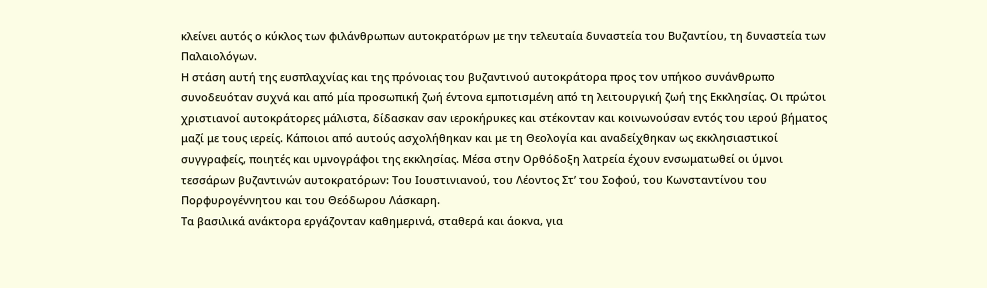κλείνει αυτός ο κύκλος των φιλάνθρωπων αυτοκρατόρων με την τελευταία δυναστεία του Βυζαντίου, τη δυναστεία των Παλαιολόγων.
Η στάση αυτή της ευσπλαχνίας και της πρόνοιας του βυζαντινού αυτοκράτορα προς τον υπήκοο συνάνθρωπο συνοδευόταν συχνά και από μία προσωπική ζωή έντονα εμποτισμένη από τη λειτουργική ζωή της Εκκλησίας. Οι πρώτοι χριστιανοί αυτοκράτορες μάλιστα, δίδασκαν σαν ιεροκήρυκες και στέκονταν και κοινωνούσαν εντός του ιερού βήματος μαζί με τους ιερείς. Κάποιοι από αυτούς ασχολήθηκαν και με τη Θεολογία και αναδείχθηκαν ως εκκλησιαστικοί συγγραφείς, ποιητές και υμνογράφοι της εκκλησίας. Μέσα στην Ορθόδοξη λατρεία έχουν ενσωματωθεί οι ύμνοι τεσσάρων βυζαντινών αυτοκρατόρων: Του Ιουστινιανού, του Λέοντος Στ’ του Σοφού, του Κωνσταντίνου του Πορφυρογέννητου και του Θεόδωρου Λάσκαρη.
Τα βασιλικά ανάκτορα εργάζονταν καθημερινά, σταθερά και άοκνα, για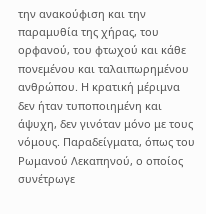την ανακούφιση και την παραμυθία της χήρας, του ορφανού, του φτωχού και κάθε πονεμένου και ταλαιπωρημένου ανθρώπου. Η κρατική μέριμνα δεν ήταν τυποποιημένη και άψυχη, δεν γινόταν μόνο με τους νόμους. Παραδείγματα, όπως του Ρωμανού Λεκαπηνού, ο οποίος συνέτρωγε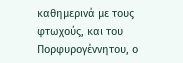καθημερινά με τους φτωχούς, και του Πορφυρογέννητου, ο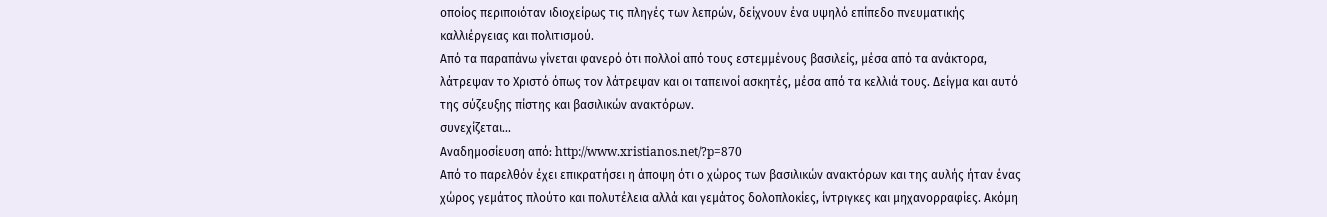οποίος περιποιόταν ιδιοχείρως τις πληγές των λεπρών, δείχνουν ένα υψηλό επίπεδο πνευματικής καλλιέργειας και πολιτισμού.
Από τα παραπάνω γίνεται φανερό ότι πολλοί από τους εστεμμένους βασιλείς, μέσα από τα ανάκτορα, λάτρεψαν το Χριστό όπως τον λάτρεψαν και οι ταπεινοί ασκητές, μέσα από τα κελλιά τους. Δείγμα και αυτό της σύζευξης πίστης και βασιλικών ανακτόρων.
συνεχίζεται...
Αναδημοσίευση από: http://www.xristianos.net/?p=870
Από το παρελθόν έχει επικρατήσει η άποψη ότι ο χώρος των βασιλικών ανακτόρων και της αυλής ήταν ένας χώρος γεμάτος πλούτο και πολυτέλεια αλλά και γεμάτος δολοπλοκίες, ίντριγκες και μηχανορραφίες. Ακόμη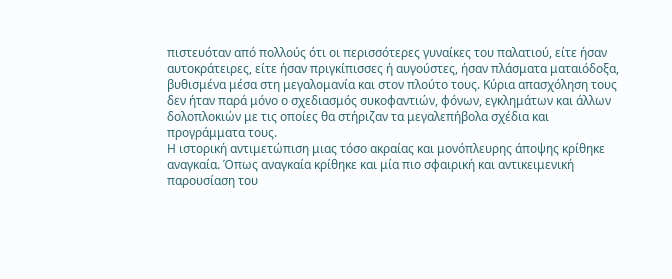πιστευόταν από πολλούς ότι οι περισσότερες γυναίκες του παλατιού, είτε ήσαν αυτοκράτειρες, είτε ήσαν πριγκίπισσες ή αυγούστες, ήσαν πλάσματα ματαιόδοξα, βυθισμένα μέσα στη μεγαλομανία και στον πλούτο τους. Κύρια απασχόληση τους δεν ήταν παρά μόνο ο σχεδιασμός συκοφαντιών, φόνων, εγκλημάτων και άλλων δολοπλοκιών με τις οποίες θα στήριζαν τα μεγαλεπήβολα σχέδια και προγράμματα τους.
Η ιστορική αντιμετώπιση μιας τόσο ακραίας και μονόπλευρης άποψης κρίθηκε αναγκαία. Όπως αναγκαία κρίθηκε και μία πιο σφαιρική και αντικειμενική παρουσίαση του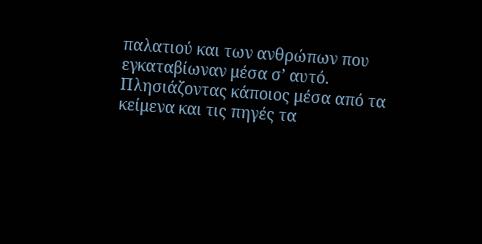παλατιού και των ανθρώπων που εγκαταβίωναν μέσα σ’ αυτό.
Πλησιάζοντας κάποιος μέσα από τα κείμενα και τις πηγές τα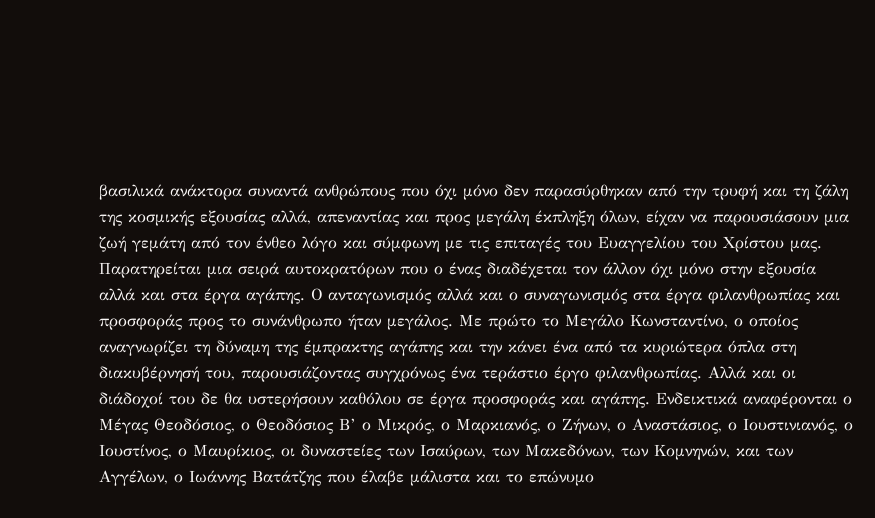βασιλικά ανάκτορα συναντά ανθρώπους που όχι μόνο δεν παρασύρθηκαν από την τρυφή και τη ζάλη της κοσμικής εξουσίας αλλά, απεναντίας και προς μεγάλη έκπληξη όλων, είχαν να παρουσιάσουν μια ζωή γεμάτη από τον ένθεο λόγο και σύμφωνη με τις επιταγές του Ευαγγελίου του Χρίστου μας.
Παρατηρείται μια σειρά αυτοκρατόρων που ο ένας διαδέχεται τον άλλον όχι μόνο στην εξουσία αλλά και στα έργα αγάπης. Ο ανταγωνισμός αλλά και ο συναγωνισμός στα έργα φιλανθρωπίας και προσφοράς προς το συνάνθρωπο ήταν μεγάλος. Με πρώτο το Μεγάλο Κωνσταντίνο, ο οποίος αναγνωρίζει τη δύναμη της έμπρακτης αγάπης και την κάνει ένα από τα κυριώτερα όπλα στη διακυβέρνησή του, παρουσιάζοντας συγχρόνως ένα τεράστιο έργο φιλανθρωπίας. Αλλά και οι διάδοχοί του δε θα υστερήσουν καθόλου σε έργα προσφοράς και αγάπης. Ενδεικτικά αναφέρονται ο Μέγας Θεοδόσιος, ο Θεοδόσιος Β’ ο Μικρός, ο Μαρκιανός, ο Ζήνων, ο Αναστάσιος, ο Ιουστινιανός, ο Ιουστίνος, ο Μαυρίκιος, οι δυναστείες των Ισαύρων, των Μακεδόνων, των Κομνηνών, και των Αγγέλων, ο Ιωάννης Βατάτζης που έλαβε μάλιστα και το επώνυμο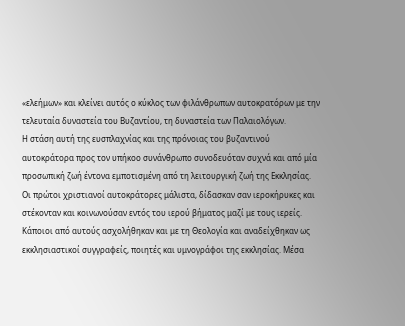«ελεήμων» και κλείνει αυτός ο κύκλος των φιλάνθρωπων αυτοκρατόρων με την τελευταία δυναστεία του Βυζαντίου, τη δυναστεία των Παλαιολόγων.
Η στάση αυτή της ευσπλαχνίας και της πρόνοιας του βυζαντινού αυτοκράτορα προς τον υπήκοο συνάνθρωπο συνοδευόταν συχνά και από μία προσωπική ζωή έντονα εμποτισμένη από τη λειτουργική ζωή της Εκκλησίας. Οι πρώτοι χριστιανοί αυτοκράτορες μάλιστα, δίδασκαν σαν ιεροκήρυκες και στέκονταν και κοινωνούσαν εντός του ιερού βήματος μαζί με τους ιερείς. Κάποιοι από αυτούς ασχολήθηκαν και με τη Θεολογία και αναδείχθηκαν ως εκκλησιαστικοί συγγραφείς, ποιητές και υμνογράφοι της εκκλησίας. Μέσα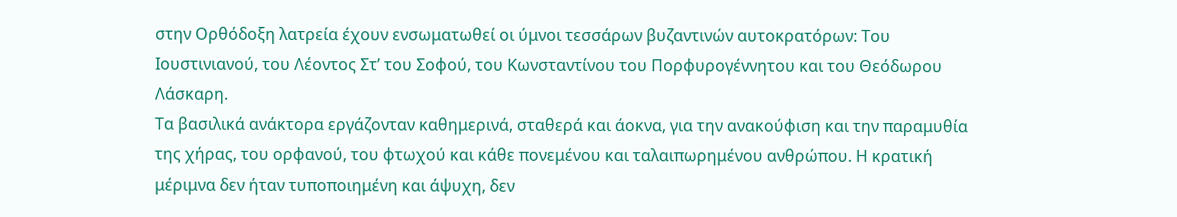στην Ορθόδοξη λατρεία έχουν ενσωματωθεί οι ύμνοι τεσσάρων βυζαντινών αυτοκρατόρων: Του Ιουστινιανού, του Λέοντος Στ’ του Σοφού, του Κωνσταντίνου του Πορφυρογέννητου και του Θεόδωρου Λάσκαρη.
Τα βασιλικά ανάκτορα εργάζονταν καθημερινά, σταθερά και άοκνα, για την ανακούφιση και την παραμυθία της χήρας, του ορφανού, του φτωχού και κάθε πονεμένου και ταλαιπωρημένου ανθρώπου. Η κρατική μέριμνα δεν ήταν τυποποιημένη και άψυχη, δεν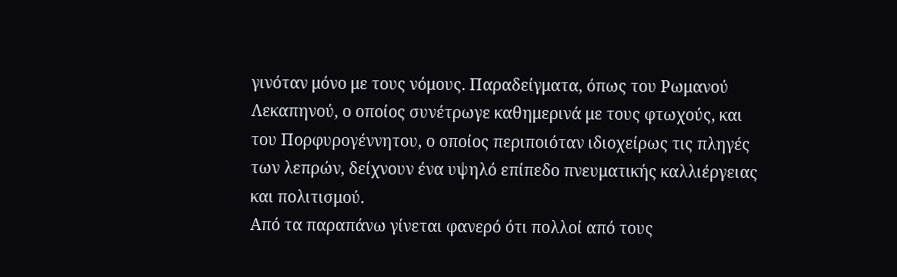γινόταν μόνο με τους νόμους. Παραδείγματα, όπως του Ρωμανού Λεκαπηνού, ο οποίος συνέτρωγε καθημερινά με τους φτωχούς, και του Πορφυρογέννητου, ο οποίος περιποιόταν ιδιοχείρως τις πληγές των λεπρών, δείχνουν ένα υψηλό επίπεδο πνευματικής καλλιέργειας και πολιτισμού.
Από τα παραπάνω γίνεται φανερό ότι πολλοί από τους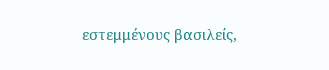εστεμμένους βασιλείς,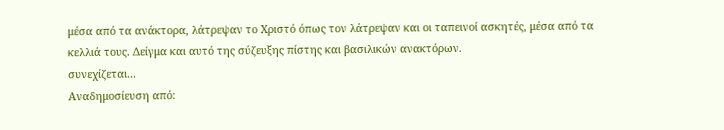μέσα από τα ανάκτορα, λάτρεψαν το Χριστό όπως τον λάτρεψαν και οι ταπεινοί ασκητές, μέσα από τα κελλιά τους. Δείγμα και αυτό της σύζευξης πίστης και βασιλικών ανακτόρων.
συνεχίζεται...
Αναδημοσίευση από: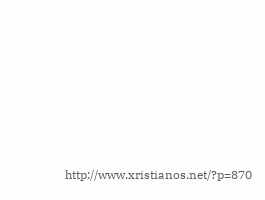http://www.xristianos.net/?p=870